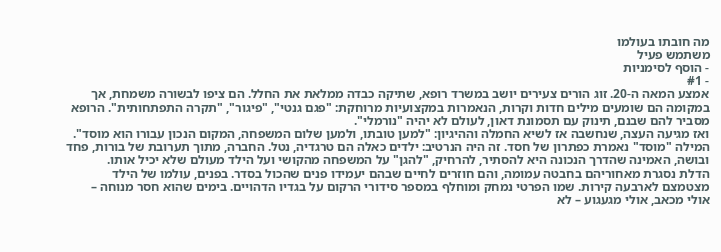מה חובתו בעולמו
משתמש פעיל
- הוסף לסימניות
- #1
אמצע המאה ה-20. זוג הורים צעירים יושב במשרד רופא, שתיקה כבדה ממלאת את החלל. הם ציפו לבשורה משמחת, אך במקומה הם שומעים מילים חדות וקרות, הנאמרות במקצועיות מרוחקת: "פגם גנטי", "פיגור", "תקרה התפתחותית". הרופא מסביר להם שבנם, תינוק עם תסמונת דאון, לעולם לא יהיה "נורמלי".
ואז מגיעה העצה, שנחשבה אז לשיא החמלה וההיגיון: "למען טובתו, ולמען שלום המשפחה, המקום הנכון עבורו הוא מוסד". המילה "מוסד" נאמרת כפתרון של חסד. זה היה הנרטיב: ילדים כאלה הם טרגדיה, נטל. החברה, מתוך תערובת של בורות, פחד ובושה, האמינה שהדרך הנכונה היא להסתיר, להרחיק, "להגן" על המשפחה מהקושי ועל הילד מעולם שלא יכיל אותו.
הדלת נסגרת מאחוריהם בחבטה עמומה, והם חוזרים לחיים שבהם יעמידו פנים שהכול בסדר. בפנים, עולמו של הילד מצטמצם לארבעה קירות. שמו הפרטי נמחק ומוחלף במספר סידורי הרקום על בגדיו הדהויים. בימים שהוא חסר מנוחה – אולי מכאב, אולי מגעגוע – לא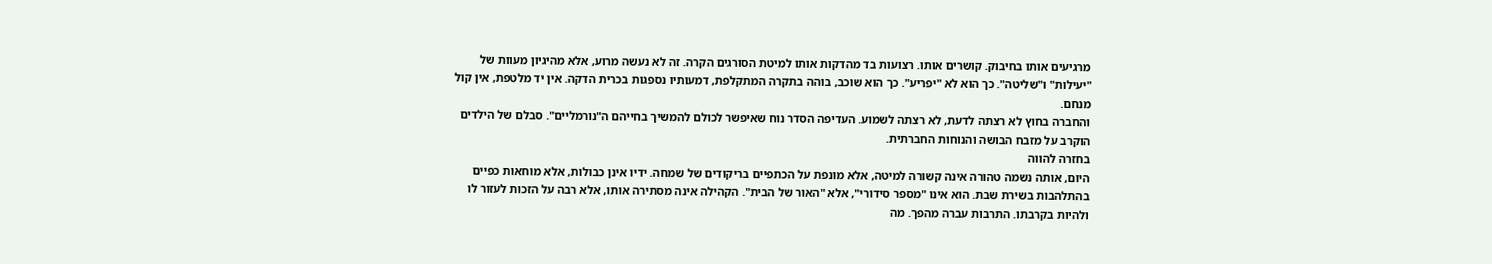מרגיעים אותו בחיבוק. קושרים אותו. רצועות בד מהדקות אותו למיטת הסורגים הקרה. זה לא נעשה מרוע, אלא מהיגיון מעוות של "יעילות" ו"שליטה". כך הוא לא "יפריע". כך הוא שוכב, בוהה בתקרה המתקלפת, דמעותיו נספגות בכרית הדקה. אין יד מלטפת, אין קול מנחם.
והחברה בחוץ לא רצתה לדעת, לא רצתה לשמוע. העדיפה הסדר נוח שאיפשר לכולם להמשיך בחייהם ה"נורמליים". סבלם של הילדים הוקרב על מזבח הבושה והנוחות החברתית.
בחזרה להווה
היום, אותה נשמה טהורה אינה קשורה למיטה, אלא מונפת על הכתפיים בריקודים של שמחה. ידיו אינן כבולות, אלא מוחאות כפיים בהתלהבות בשירת שבת. הוא אינו "מספר סידורי", אלא "האור של הבית". הקהילה אינה מסתירה אותו, אלא רבה על הזכות לעזור לו ולהיות בקרבתו. התרבות עברה מהפך. מה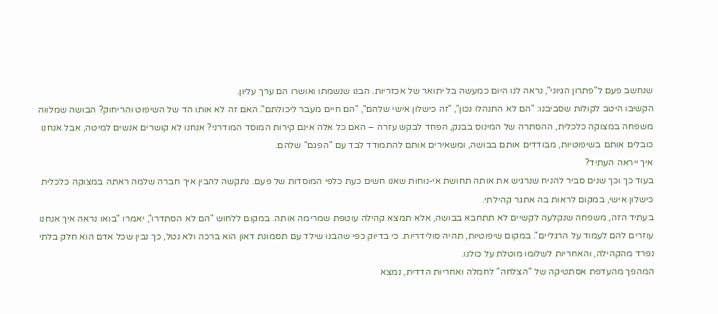שנחשב פעם ל"פתרון הגיוני", נראה לנו היום כמעשה בל יתואר של אכזריות. הבנו שנשמתו ואושרו הם ערך עליון.
הקשיבו היטב לקולות שסביבנו: "הם לא התנהלו נכון", "זה כישלון אישי שלהם", "הם חיים מעבר ליכולתם". האם זה לא אותו הד של השיפוט והריחוק? הבושה שמלווה משפחה במצוקה כלכלית, ההסתרה של המינוס בבנק, הפחד לבקש עזרה – האם כל אלה אינם קירות המוסד המודרני? אנחנו לא קושרים אנשים למיטה, אבל אנחנו כובלים אותם בשיפוטיות, מבודדים אותם בבושה, ומשאירים אותם להתמודד לבד עם "הפגם" שלהם.
איך ייראה העתיד?
בעוד כך וכך שנים סביר להניח שנרגיש את אותה תחושת אי-נוחות שאנו חשים כעת כלפי המוסדות של פעם. נתקשה להבין איך חברה שלמה ראתה במצוקה כלכלית כישלון אישי, במקום לראות בה אתגר קהילתי.
בעתיד הזה, משפחה שנקלעה לקשיים לא תתחבא בבושה, אלא תמצא קהילה עוטפת שמרימה אותה. במקום ללחוש "הם לא הסתדרו", יאמרו "בואו נראה איך אנחנו עוזרים להם לעמוד על הרגליים". במקום שיפוטיות, תהיה סולידריות. כי בדיוק כפי שהבנו שילד עם תסמונת דאון הוא ברכה ולא נטל, כך נבין שכל אדם הוא חלק בלתי נפרד מהקהילה, והאחריות לשלומו מוטלת על כולנו.
המהפך מהעדפת אסתטיקה של "הצלחה" לחמלה ואחריות הדדית, נמצא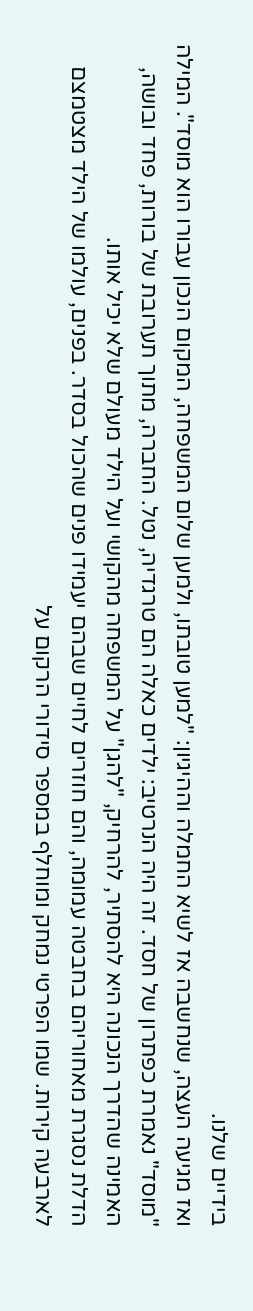בידיים שלנו.
ואז מגיעה העצה, שנחשבה אז לשיא החמלה וההיגיון: "למען טובתו, ולמען שלום המשפחה, המקום הנכון עבורו הוא מוסד". המילה "מוסד" נאמרת כפתרון של חסד. זה היה הנרטיב: ילדים כאלה הם טרגדיה, נטל. החברה, מתוך תערובת של בורות, פחד ובושה, האמינה שהדרך הנכונה היא להסתיר, להרחיק, "להגן" על המשפחה מהקושי ועל הילד מעולם שלא יכיל אותו.
הדלת נסגרת מאחוריהם בחבטה עמומה, והם חוזרים לחיים שבהם יעמידו פנים שהכול בסדר. בפנים, עולמו של הילד מצטמצם לארבעה קירות. שמו הפרטי נמחק ומוחלף במספר סידורי הרקום על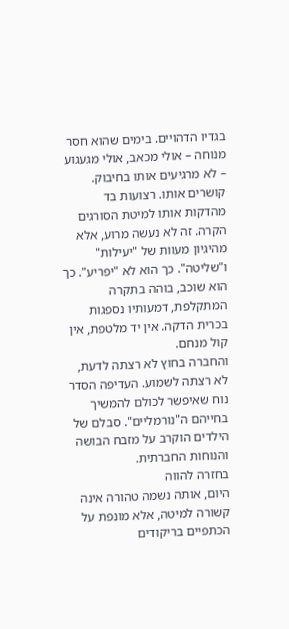בגדיו הדהויים. בימים שהוא חסר מנוחה – אולי מכאב, אולי מגעגוע – לא מרגיעים אותו בחיבוק. קושרים אותו. רצועות בד מהדקות אותו למיטת הסורגים הקרה. זה לא נעשה מרוע, אלא מהיגיון מעוות של "יעילות" ו"שליטה". כך הוא לא "יפריע". כך הוא שוכב, בוהה בתקרה המתקלפת, דמעותיו נספגות בכרית הדקה. אין יד מלטפת, אין קול מנחם.
והחברה בחוץ לא רצתה לדעת, לא רצתה לשמוע. העדיפה הסדר נוח שאיפשר לכולם להמשיך בחייהם ה"נורמליים". סבלם של הילדים הוקרב על מזבח הבושה והנוחות החברתית.
בחזרה להווה
היום, אותה נשמה טהורה אינה קשורה למיטה, אלא מונפת על הכתפיים בריקודים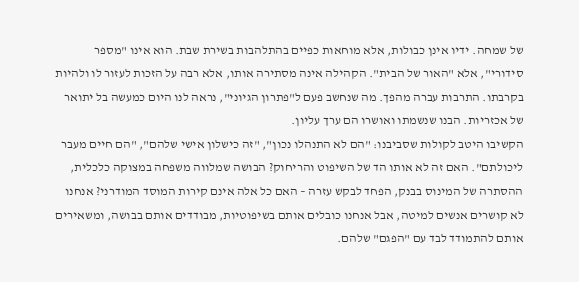של שמחה. ידיו אינן כבולות, אלא מוחאות כפיים בהתלהבות בשירת שבת. הוא אינו "מספר סידורי", אלא "האור של הבית". הקהילה אינה מסתירה אותו, אלא רבה על הזכות לעזור לו ולהיות בקרבתו. התרבות עברה מהפך. מה שנחשב פעם ל"פתרון הגיוני", נראה לנו היום כמעשה בל יתואר של אכזריות. הבנו שנשמתו ואושרו הם ערך עליון.
הקשיבו היטב לקולות שסביבנו: "הם לא התנהלו נכון", "זה כישלון אישי שלהם", "הם חיים מעבר ליכולתם". האם זה לא אותו הד של השיפוט והריחוק? הבושה שמלווה משפחה במצוקה כלכלית, ההסתרה של המינוס בבנק, הפחד לבקש עזרה – האם כל אלה אינם קירות המוסד המודרני? אנחנו לא קושרים אנשים למיטה, אבל אנחנו כובלים אותם בשיפוטיות, מבודדים אותם בבושה, ומשאירים אותם להתמודד לבד עם "הפגם" שלהם.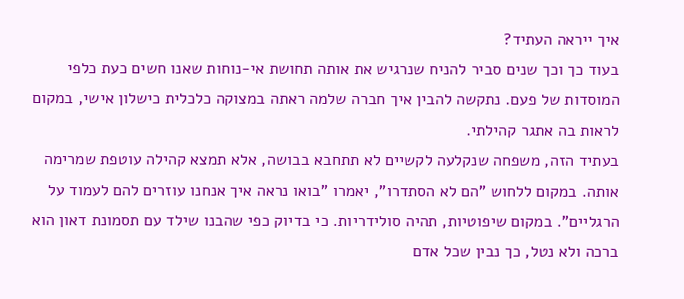איך ייראה העתיד?
בעוד כך וכך שנים סביר להניח שנרגיש את אותה תחושת אי-נוחות שאנו חשים כעת כלפי המוסדות של פעם. נתקשה להבין איך חברה שלמה ראתה במצוקה כלכלית כישלון אישי, במקום לראות בה אתגר קהילתי.
בעתיד הזה, משפחה שנקלעה לקשיים לא תתחבא בבושה, אלא תמצא קהילה עוטפת שמרימה אותה. במקום ללחוש "הם לא הסתדרו", יאמרו "בואו נראה איך אנחנו עוזרים להם לעמוד על הרגליים". במקום שיפוטיות, תהיה סולידריות. כי בדיוק כפי שהבנו שילד עם תסמונת דאון הוא ברכה ולא נטל, כך נבין שכל אדם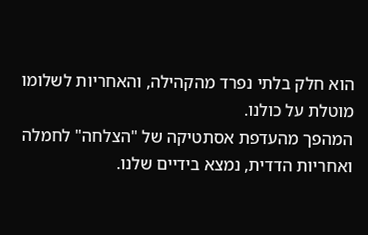הוא חלק בלתי נפרד מהקהילה, והאחריות לשלומו מוטלת על כולנו.
המהפך מהעדפת אסתטיקה של "הצלחה" לחמלה ואחריות הדדית, נמצא בידיים שלנו.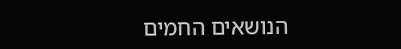הנושאים החמים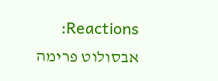Reactions: אבסולוט פרימה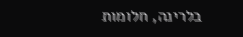בלרינה, חלומות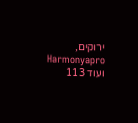ירוקים, Harmonyapro ועוד 113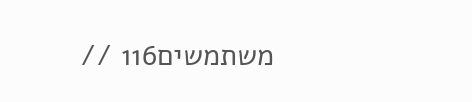משתמשים116 //